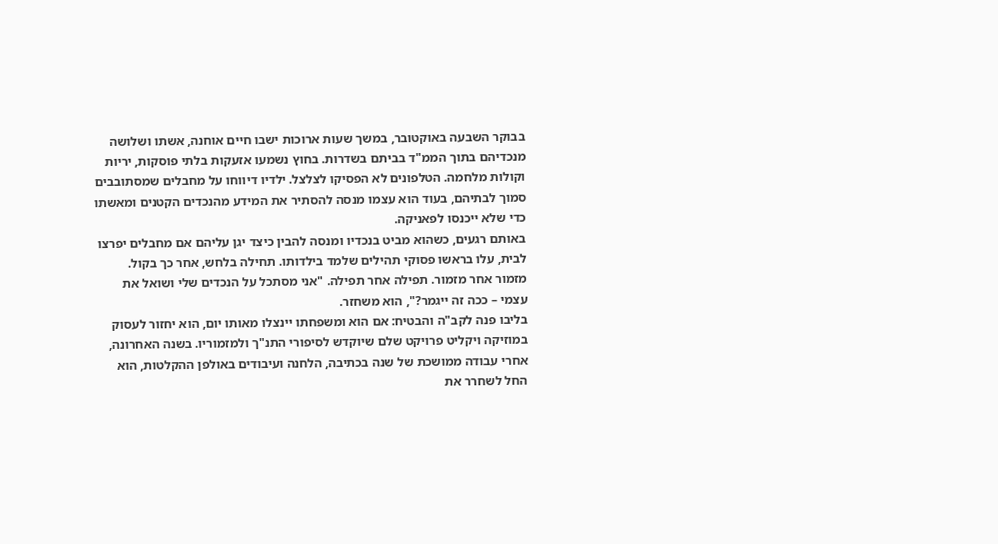בבוקר השבעה באוקטובר, במשך שעות ארוכות ישבו חיים אוחנה, אשתו ושלושה מנכדיהם בתוך הממ"ד בביתם בשדרות. בחוץ נשמעו אזעקות בלתי פוסקות, יריות וקולות מלחמה. הטלפונים לא הפסיקו לצלצל. ילדיו דיווחו על מחבלים שמסתובבים סמוך לבתיהם, בעוד הוא עצמו מנסה להסתיר את המידע מהנכדים הקטנים ומאשתו כדי שלא ייכנסו לפאניקה.
באותם רגעים, כשהוא מביט בנכדיו ומנסה להבין כיצד יגן עליהם אם מחבלים יפרצו לבית, עלו בראשו פסוקי תהילים שלמד בילדותו. תחילה בלחש, אחר כך בקול. מזמור אחר מזמור. תפילה אחר תפילה. "אני מסתכל על הנכדים שלי ושואל את עצמי – ככה זה ייגמר?", הוא משחזר.
בליבו פנה לקב"ה והבטיח: אם הוא ומשפחתו יינצלו מאותו יום, הוא יחזור לעסוק במוזיקה ויקליט פרויקט שלם שיוקדש לסיפורי התנ"ך ולמזמוריו. בשנה האחרונה, אחרי עבודה ממושכת של שנה בכתיבה, הלחנה ועיבודים באולפן ההקלטות, הוא החל לשחרר את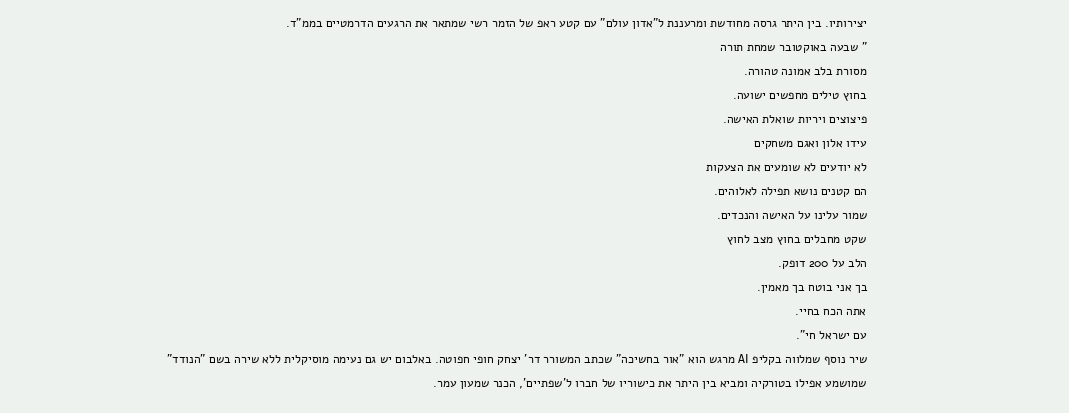יצירותיו. בין היתר גרסה מחודשת ומרעננת ל"אדון עולם" עם קטע ראפ של הזמר רשי שמתאר את הרגעים הדרמטיים בממ"ד.
" שבעה באוקטובר שמחת תורה
מסורת בלב אמונה טהורה.
בחוץ טילים מחפשים ישועה.
פיצוצים ויריות שואלת האישה.
עידו אלון ואגם משחקים
לא יודעים לא שומעים את הצעקות
הם קטנים נושא תפילה לאלוהים.
שמור עלינו על האישה והנכדים.
שקט מחבלים בחוץ מצב לחוץ
הלב על 200 דופק.
בך אני בוטח בך מאמין.
אתה הכח בחיי.
עם ישראל חי".
שיר נוסף שמלווה בקליפ AI מרגש הוא "אור בחשיכה" שכתב המשורר דר' יצחק חופי חפוטה. באלבום יש גם נעימה מוסיקלית ללא שירה בשם "הנודד" שמושמע אפילו בטורקיה ומביא בין היתר את כישוריו של חברו ל'שפתיים', הכנר שמעון עמר.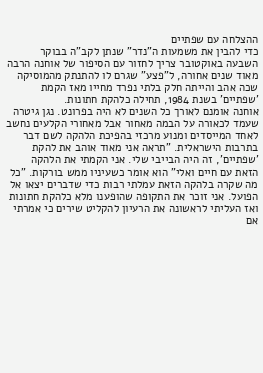ההצלחה עם שפתיים
כדי להבין את משמעות ה"נדר" שנתן לקב"ה בבוקר השבעה באוקטובר צריך לחזור עם הסיפור של אוחנה הרבה מאוד שנים אחורה, ל"פצע" שגרם לו להתנתק מהמוסיקה שכה אהב והייתה חלק בלתי נפרד מחייו מאז הקמת 'שפתיים' בשנת 1984, תחילה כלהקת חתונות.
אוחנה אומנם לאורך כל השנים לא היה בפרונט. נגן גיטרה שעמד לכאורה על הבמה מאחור אבל מאחורי הקלעים נחשב לאחד המייסדים ומנוע מרכזי בהפיכת הלהקה לשם דבר בתרבות הישראלית. "תראה אני מאוד אוהב את להקת 'שפתיים', זה היה הבייבי שלי. אני הקמתי את הלהקה הזאת עם חיים ואלי" הוא אומר כשעיניו ממש בורקות. "כל מה שקרה בלהקה הזאת עמלתי רבות כדי שדברים יצאו אל הפועל. אני זוכר את התקופה שהופענו מלא כלהקת חתונות ואז העליתי לראשונה את הרעיון להקליט שירים כי אמרתי אם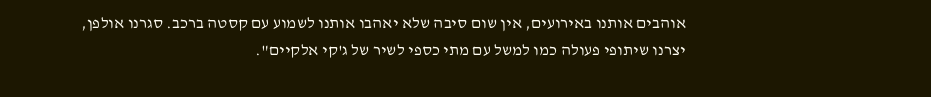אוהבים אותנו באירועים, אין שום סיבה שלא יאהבו אותנו לשמוע עם קסטה ברכב. סגרנו אולפן, יצרנו שיתופי פעולה כמו למשל עם מתי כספי לשיר של ג'קי אלקיים".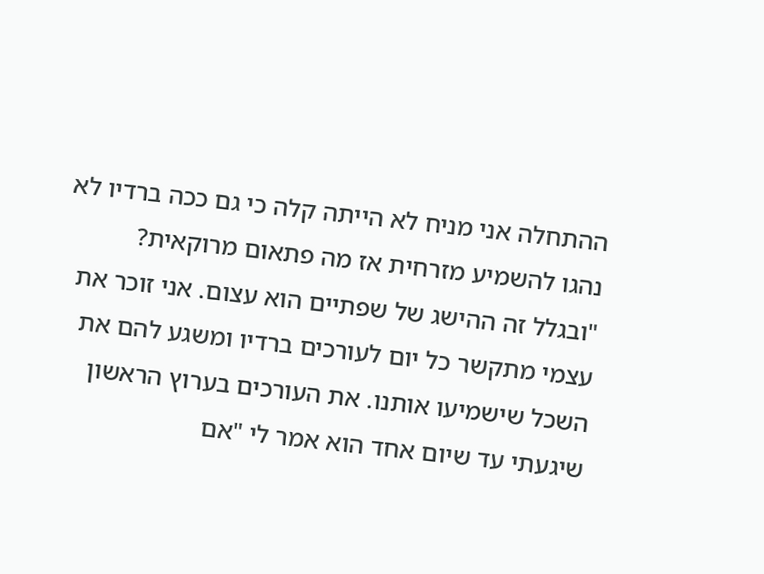ההתחלה אני מניח לא הייתה קלה כי גם ככה ברדיו לא נהגו להשמיע מזרחית אז מה פתאום מרוקאית?
"ובגלל זה ההישג של שפתיים הוא עצום. אני זוכר את עצמי מתקשר כל יום לעורכים ברדיו ומשגע להם את השכל שישמיעו אותנו. את העורכים בערוץ הראשון שיגעתי עד שיום אחד הוא אמר לי "אם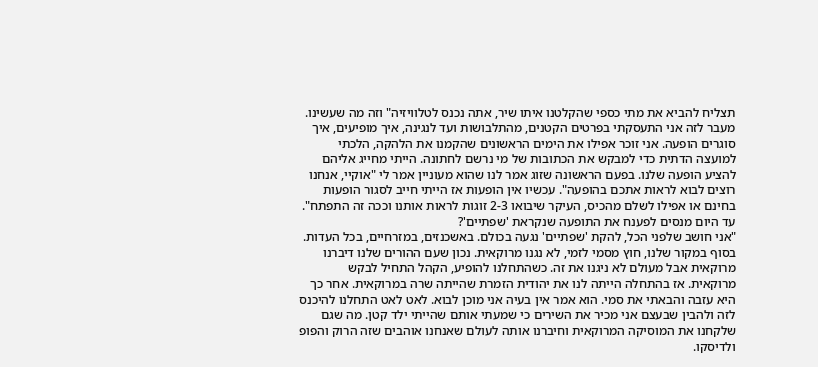תצליח להביא את מתי כספי שהקלטנו איתו שיר, אתה נכנס לטלוויזיה" וזה מה שעשינו. מעבר לזה אני התעסקתי בפרטים הקטנים, מהתלבושות ועד לנגינה, איך מופיעים, איך סוגרים הופעה. אני זוכר אפילו את הימים הראשונים שהקמנו את הלהקה, הלכתי למועצה הדתית כדי למבקש את הכתובות של מי נרשם לחתונה. הייתי מחייג אליהם להציע הופעה שלנו. בפעם הראשונה שזוג אמר לנו שהוא מעוניין אמר לי "אוקיי, אנחנו רוצים לבוא לראות אתכם בהופעה". עכשיו אין הופעות אז הייתי חייב לסגור הופעות בחינם או אפילו לשלם מהכיס, העיקר שיבואו 2-3 זוגות לראות אותנו וככה זה התפתח".
עד היום מנסים לפענח את התופעה שנקראת 'שפתיים'?
"אני חושב שלפני הכל, להקת 'שפתיים' נגעה בכולם. באשכנזים, במזרחיים, בכל העדות. בסוף במקור שלנו, חוץ מסמי לזמי, לא נגנו מרוקאית. נכון שעם ההורים שלנו דיברנו מרוקאית אבל מעולם לא ניגנו את זה. כשהתחלנו להופיע, הקהל התחיל לבקש מרוקאית. אז בהתחלה הייתה לנו את יהודית הזמרת שהייתה שרה במרוקאית. אחר כך היא עזבה והבאתי את סמי. הוא אמר אין בעיה אני מוכן לבוא. לאט לאט התחלנו להיכנס לזה ולהבין שבעצם אני מכיר את השירים כי שמעתי אותם שהייתי ילד קטן. מה שגם שלקחנו את המוסיקה המרוקאית וחיברנו אותה לעולם שאנחנו אוהבים שזה הרוק והפופ ולדיסקו.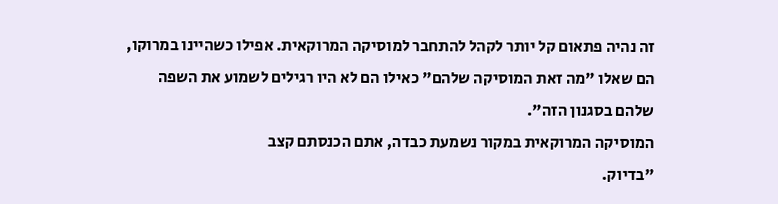זה נהיה פתאום קל יותר לקהל להתחבר למוסיקה המרוקאית. אפילו כשהיינו במרוקו, הם שאלו "מה זאת המוסיקה שלהם" כאילו הם לא היו רגילים לשמוע את השפה שלהם בסגנון הזה".
המוסיקה המרוקאית במקור נשמעת כבדה, אתם הכנסתם קצב
"בדיוק.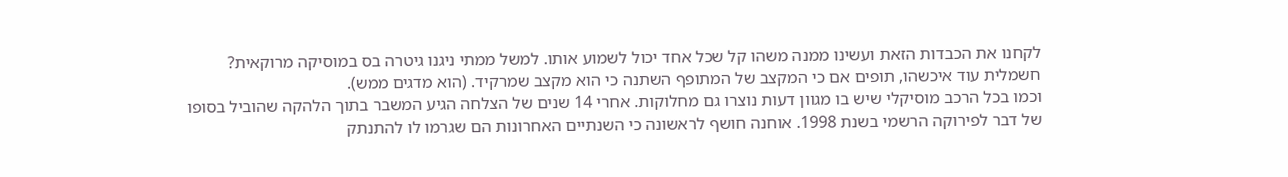לקחנו את הכבדות הזאת ועשינו ממנה משהו קל שכל אחד יכול לשמוע אותו. למשל ממתי ניגנו גיטרה בס במוסיקה מרוקאית? חשמלית עוד איכשהו, תופים אם כי המקצב של המתופף השתנה כי הוא מקצב שמרקיד. (הוא מדגים ממש).
וכמו בכל הרכב מוסיקלי שיש בו מגוון דעות נוצרו גם מחלוקות. אחרי 14 שנים של הצלחה הגיע המשבר בתוך הלהקה שהוביל בסופו של דבר לפירוקה הרשמי בשנת 1998. אוחנה חושף לראשונה כי השנתיים האחרונות הם שגרמו לו להתנתק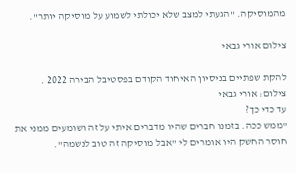מהמוסיקה. "הגעתי למצב שלא יכולתי לשמוע על מוסיקה יותר".

צילום אורי גבאי

להקת שפתיים בניסיון האיחוד הקודם בפסטיבל הבירה 2022 . צילום: אורי גבאי
עד כדי כך?
"ממש ככה. בזמנו חברים שהיו מדברים איתי על זה ושומעים ממני את חוסר החשק היו אומרים לי "אבל מוסיקה זה טוב לנשמה".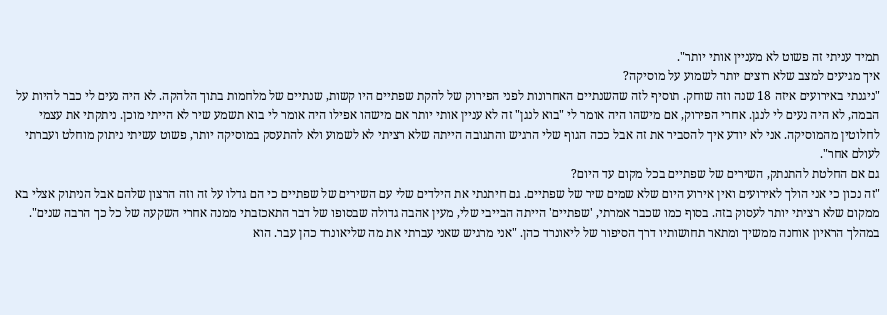תמיד עניתי זה פשוט לא מעניין אותי יותר".
איך מגיעים למצב שלא רוצים יותר לשמוע על מוסיקה?
"ניגנתי באירועים איזה 18 שנה וזה שוחק. תוסיף לזה שהשנתיים האחרונות לפני הפירוק של להקת שפתיים היו קשות, שנתיים של מלחמות בתוך הלהקה. לא היה נעים לי כבר להיות על הבמה, לא היה נעים לי לנגן. אחרי הפירוק, אם מישהו היה אומר לי "בוא לנגן" זה לא עניין אותי יותר אם מישהו אפילו היה אומר לי בוא תשמע שיר לא הייתי מוכן. ניתקתי את עצמי לחלוטין מהמוסיקה. אני לא יודע איך להסביר את זה אבל ככה הגוף שלי הרגיש והתגובה הייתה שלא רציתי לא לשמוע ולא להתעסק במוסיקה יותר, פשוט עשיתי ניתוק מוחלט ועברתי לעולם אחר".
גם אם החלטת להתנתק, השירים של שפתיים בכל מקום עד היום?
"זה נכון כי אני הולך לאירועים ואין אירוע היום שלא שמים שיר של שפתיים. גם חיתנתי את הילדים שלי עם השירים של שפתיים כי הם גדלו על זה וזה הרצון שלהם אבל הניתוק אצלי בא ממקום שלא רציתי יותר לעסוק בזה. בסוף כמו שכבר אמרתי, 'שפתיים' הייתה הבייבי שלי, מעין אהבה גדולה שבסופו של דבר התאכזבתי ממנה אחרי השקעה של כל כך הרבה שנים".
במהלך הראיון אוחנה ממשיך ומתאר תחושותיו דרך הסיפור של ליאונרד כהן. "אני מרגיש שאני עברתי את מה שליאונרד כהן עבר. הוא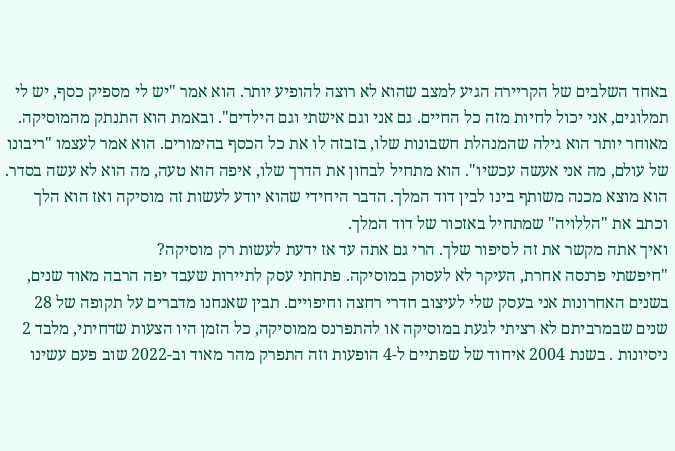באחד השלבים של הקריירה הגיע למצב שהוא לא רוצה להופיע יותר. הוא אמר "יש לי מספיק כסף, יש לי תמלוגים, אני יכול לחיות מזה כל החיים. גם אני וגם אישתי וגם הילדים". ובאמת הוא התנתק מהמוסיקה. מאוחר יותר הוא גילה שהמנהלת חשבונות שלו, בזבזה לו את כל הכסף בהימורים. הוא אמר לעצמו "ריבונו של עולם, מה אני אעשה עכשיו". הוא מתחיל לבחון את הדרך שלו, איפה הוא טעה, מה הוא לא עשה בסדר. הוא מוצא מכנה משותף בינו לבין דוד המלך. הדבר היחידי שהוא יודע לעשות זה מוסיקה ואז הוא הלך וכתב את "הללויה" שמתחיל באזכור של דוד המלך.
ואיך אתה מקשר את זה לסיפור שלך. הרי גם אתה עד אז ידעת לעשות רק מוסיקה?
"חיפשתי פרנסה אחרת, העיקר לא לעסוק במוסיקה. פתחתי עסק לתיירות שעבד יפה הרבה מאוד שנים, בשנים האחרונות אני בעסק שלי לעיצוב חדרי רחצה וחיפויים. תבין שאנחנו מדברים על תקופה של 28 שנים שבמרביתם לא רציתי לגעת במוסיקה או להתפרנס ממוסיקה, כל הזמן היו הצעות שדחיתי, מלבד 2 ניסיונות . בשנת 2004 איחוד של שפתיים ל-4 הופעות וזה התפרק מהר מאוד וב-2022 שוב פעם עשינו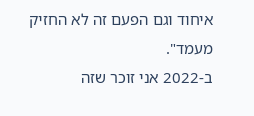איחוד וגם הפעם זה לא החזיק מעמד".
ב-2022 אני זוכר שזה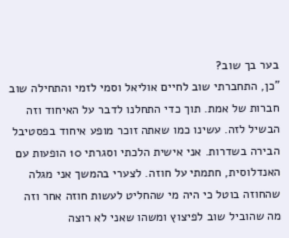בער בך שוב?
"כן, התחברתי שוב לחיים אוליאל וסמי לזמי והתחילה שוב חברות של אמת. תוך כדי התחלנו לדבר על האיחוד וזה הבשיל לזה. עשינו כמו שאתה זוכר מופע איחוד בפסטיבל הבירה בשדרות. אני אישית הלכתי וסגרתי 10 הופעות עם האנדלוסית, חתמתי על חוזה. לצערי בהמשך אני מגלה שהחוזה בוטל כי היה מי שהחליט לעשות חוזה אחר וזה מה שהוביל שוב לפיצוץ ומשהו שאני לא רוצה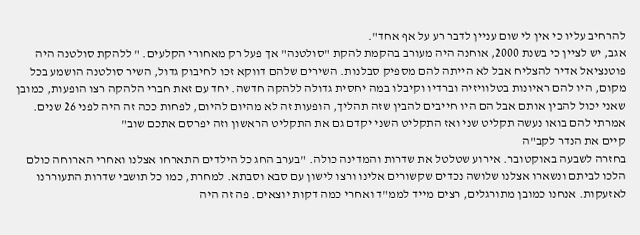להרחיב עליו כי אין לי שום עניין לדבר רע על אף אחד".
אגב, יש לציין כי בשנת 2000, אוחנה היה מעורב בהקמת להקת "סולטנה" אך פעל רק מאחורי הקלעים. " ללהקת סולטנה היה פוטנציאל אדיר להצליח אבל לא הייתה להם מספיק סבלנות. השירים שלהם דווקא זכו לחיבוק גדול, השיר סולטנה הושמע בכל מקום, היו להם ראיונות בטלוויזיה וברדיו וקיבלו במה יחסית גדולה ללהקה חדשה. יחד עם זאת חברי הלהקה רצו הופעות, כמובן שאני יכול להבין אותם אבל הם היו חייבים להבין שזה תהליך, הופעות זה לא מהיום להיום, לפחות ככה זה היה לפני 26 שנים. אמרתי להם בואו נעשה תקליט שני ואז התקליט השני יקדם גם את התקליט הראשון וזה יפרסם אתכם שוב"
קיים את הנדר לקב"ה
בחזרה לשבעה באוקטובר. אירוע שטלטל את שדרות והמדינה כולה. "בערב החג כל הילדים התארחו אצלנו ואחרי הארוחה כולם הלכו לביתם ונשארו אצלנו שלושה נכדים שקשורים אלינו ורצו לישון עם סבא וסבתא. למחרת, כמו כל תושבי שדרות התעוררנו לאזעקות. אנחנו כמובן מתורגלים, רצים מייד לממ"ד ואחרי כמה דקות יוצאים. פה זה היה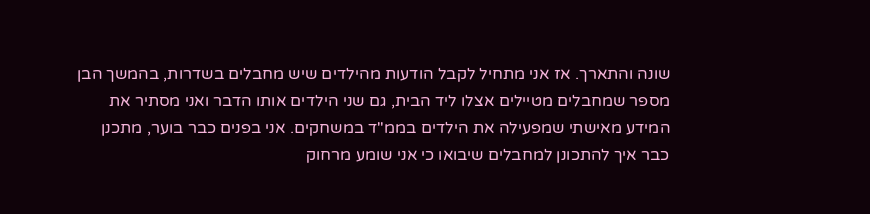שונה והתארך. אז אני מתחיל לקבל הודעות מהילדים שיש מחבלים בשדרות, בהמשך הבן מספר שמחבלים מטיילים אצלו ליד הבית, גם שני הילדים אותו הדבר ואני מסתיר את המידע מאישתי שמפעילה את הילדים בממ"ד במשחקים. אני בפנים כבר בוער, מתכנן כבר איך להתכונן למחבלים שיבואו כי אני שומע מרחוק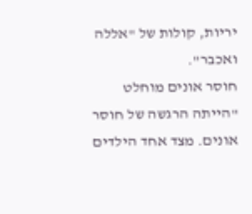יריות, קולות של "אללה ואכבר".
חוסר אונים מוחלט
"הייתה הרגשה של חוסר אונים. מצד אחד הילדים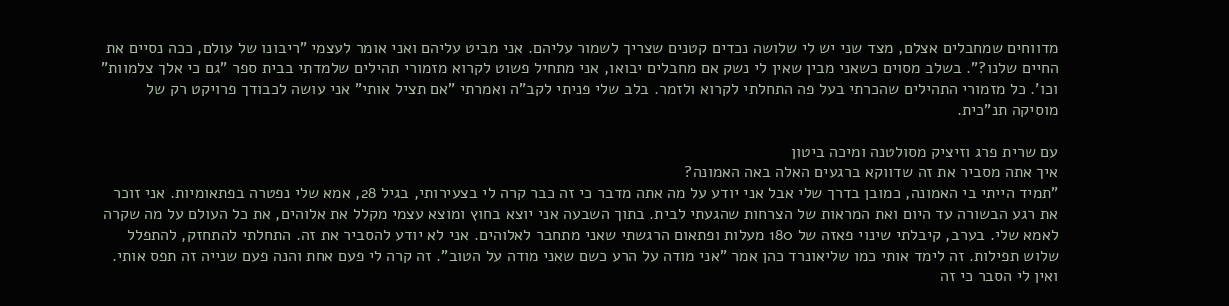מדווחים שמחבלים אצלם, מצד שני יש לי שלושה נכדים קטנים שצריך לשמור עליהם. אני מביט עליהם ואני אומר לעצמי "ריבונו של עולם, ככה נסיים את החיים שלנו?". בשלב מסוים כשאני מבין שאין לי נשק אם מחבלים יבואו, אני מתחיל פשוט לקרוא מזמורי תהילים שלמדתי בבית ספר "גם כי אלך צלמוות" וכו'. כל מזמורי התהילים שהכרתי בעל פה התחלתי לקרוא ולזמר. בלב שלי פניתי לקב"ה ואמרתי "אם תציל אותי" אני עושה לכבודך פרויקט רק של מוסיקה תנ"כית.

עם שרית פרג וזיציק מסולטנה ומיכה ביטון
איך אתה מסביר את זה שדווקא ברגעים האלה באה האמונה?
"תמיד הייתי בי האמונה, כמובן בדרך שלי אבל אני יודע על מה אתה מדבר כי זה כבר קרה לי בצעירותי, בגיל 28, אמא שלי נפטרה בפתאומיות. אני זוכר את רגע הבשורה עד היום ואת המראות של הצרחות שהגעתי לבית. בתוך השבעה אני יוצא בחוץ ומוצא עצמי מקלל את אלוהים, את כל העולם על מה שקרה לאמא שלי. בערב, קיבלתי שינוי פאזה של 180 מעלות ופתאום הרגשתי שאני מתחבר לאלוהים. אני לא יודע להסביר את זה. התחלתי להתחזק, להתפלל שלוש תפילות. זה לימד אותי כמו שליאונרד כהן אמר "אני מודה על הרע כשם שאני מודה על הטוב". זה קרה לי פעם אחת והנה פעם שנייה זה תפס אותי. ואין לי הסבר כי זה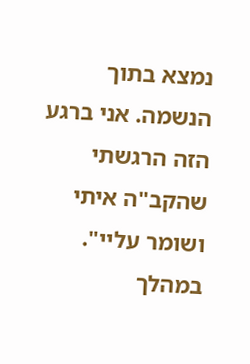נמצא בתוך הנשמה. אני ברגע הזה הרגשתי שהקב"ה איתי ושומר עליי".
במהלך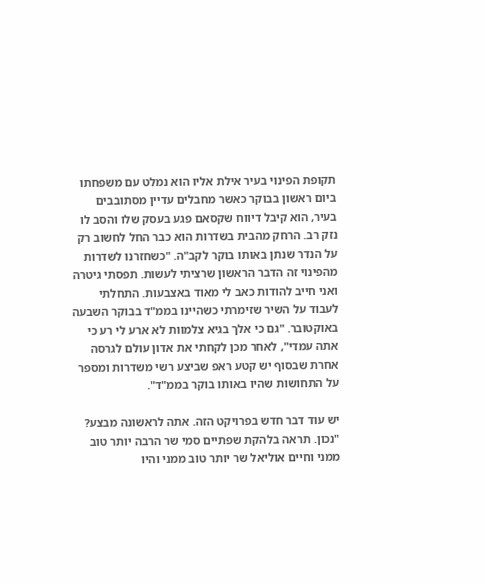תקופת הפינוי בעיר אילת אליו הוא נמלט עם משפחתו ביום ראשון בבוקר כאשר מחבלים עדיין מסתובבים בעיר, הוא קיבל דיווח שקסאם פגע בעסק שלו והסב לו נזק רב. הרחק מהבית בשדרות הוא כבר החל לחשוב רק על הנדר שנתן באותו בוקר לקב"ה. "כשחזרנו לשדרות מהפינוי זה הדבר הראשון שרציתי לעשות. תפסתי גיטרה ואני חייב להודות כאב לי מאוד באצבעות. התחלתי לעבוד על השיר שזימרתי כשהיינו בממ"ד בבוקר השבעה באוקטובר. "גם כי אלך בגיא צלמוות לא ארע לי רע כי אתה עמדי", לאחר מכן לקחתי את אדון עולם לגרסה אחרת שבסוף יש קטע ראפ שביצע רשי משדרות ומספר על התחושות שהיו באותו בוקר בממ"ד".

יש עוד דבר חדש בפרויקט הזה. אתה לראשונה מבצע?
"נכון. תראה בלהקת שפתיים סמי שר הרבה יותר טוב ממני וחיים אוליאל שר יותר טוב ממני והיו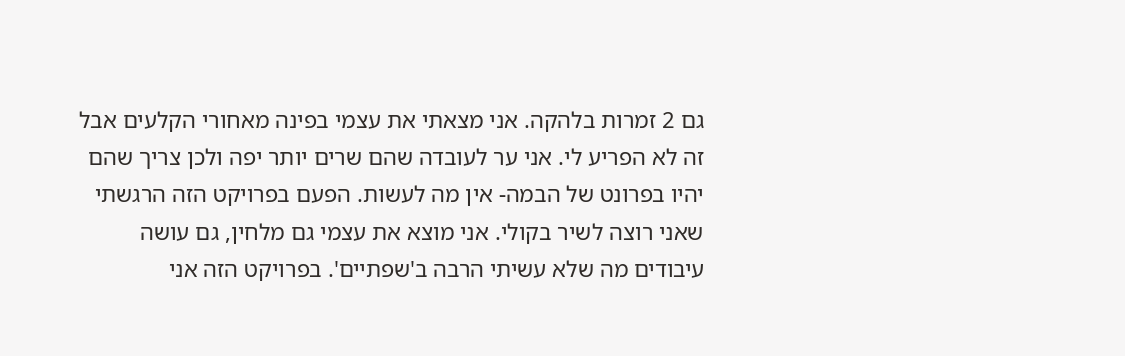גם 2 זמרות בלהקה. אני מצאתי את עצמי בפינה מאחורי הקלעים אבל זה לא הפריע לי. אני ער לעובדה שהם שרים יותר יפה ולכן צריך שהם יהיו בפרונט של הבמה- אין מה לעשות. הפעם בפרויקט הזה הרגשתי שאני רוצה לשיר בקולי. אני מוצא את עצמי גם מלחין, גם עושה עיבודים מה שלא עשיתי הרבה ב'שפתיים'. בפרויקט הזה אני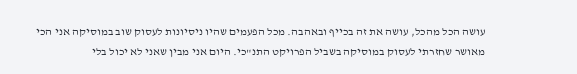עושה הכל מהכל, עושה את זה בכייף ובאהבה. מכל הפעמים שהיו ניסיונות לעסוק שוב במוסיקה אני הכי מאושר שחזרתי לעסוק במוסיקה בשביל הפרויקט התנ"כי. היום אני מבין שאני לא יכול בלי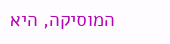המוסיקה, היא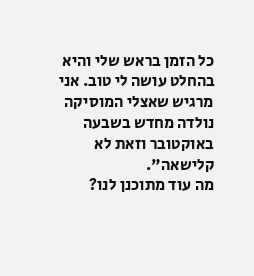כל הזמן בראש שלי והיא בהחלט עושה לי טוב. אני מרגיש שאצלי המוסיקה נולדה מחדש בשבעה באוקטובר וזאת לא קלישאה".
מה עוד מתוכנן לנו?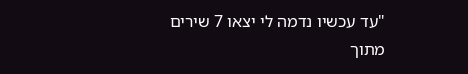"עד עכשיו נדמה לי יצאו 7 שירים מתוך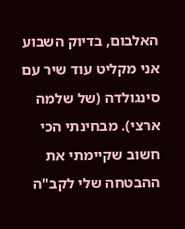האלבום, בדיוק השבוע אני מקליט עוד שיר עם סינגולדה (של שלמה ארצי). מבחינתי הכי חשוב שקיימתי את ההבטחה שלי לקב"ה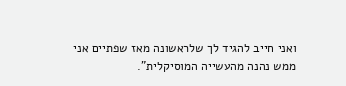ואני חייב להגיד לך שלראשונה מאז שפתיים אני ממש נהנה מהעשייה המוסיקלית".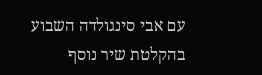עם אבי סינגולדה השבוע בהקלטת שיר נוסף